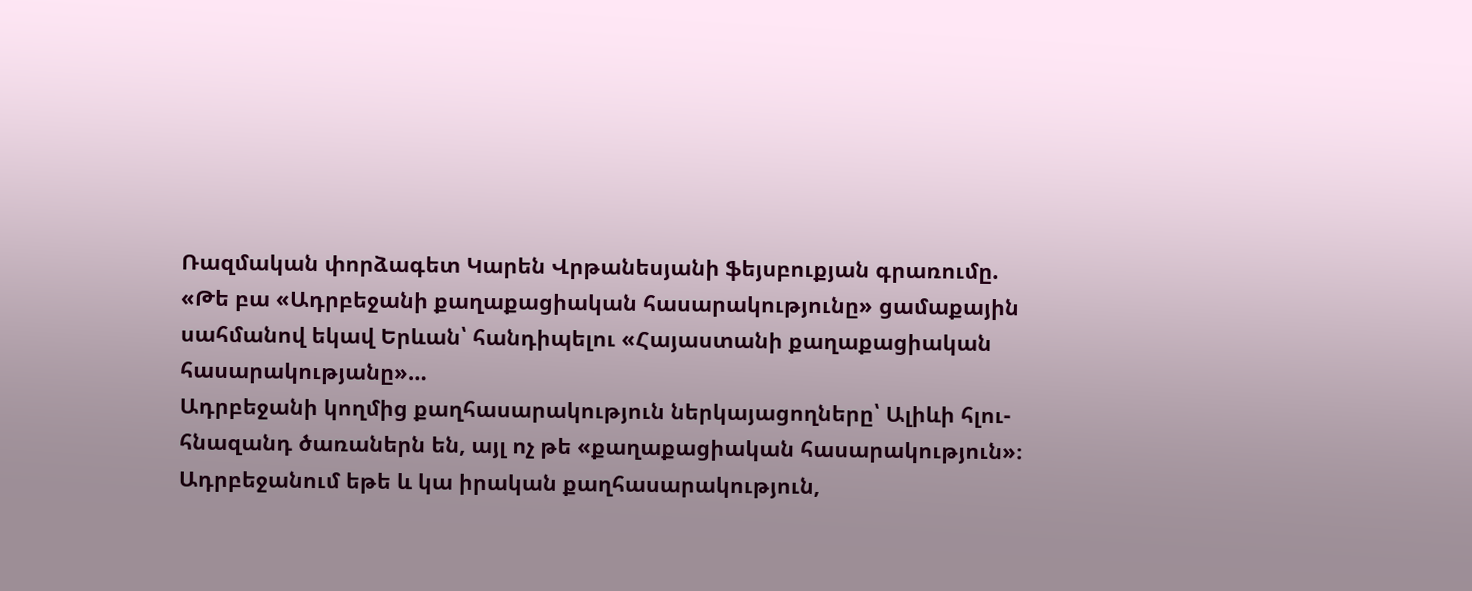Ռազմական փորձագետ Կարեն Վրթանեսյանի ֆեյսբուքյան գրառումը. «Թե բա «Ադրբեջանի քաղաքացիական հասարակությունը» ցամաքային սահմանով եկավ Երևան՝ հանդիպելու «Հայաստանի քաղաքացիական հասարակությանը»…
Ադրբեջանի կողմից քաղհասարակություն ներկայացողները՝ Ալիևի հլու-հնազանդ ծառաներն են, այլ ոչ թե «քաղաքացիական հասարակություն»։ Ադրբեջանում եթե և կա իրական քաղհասարակություն,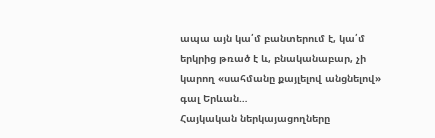ապա այն կա՛մ բանտերում է, կա՛մ երկրից թռած է և, բնականաբար, չի կարող «սահմանը քայլելով անցնելով» գալ Երևան…
Հայկական ներկայացողները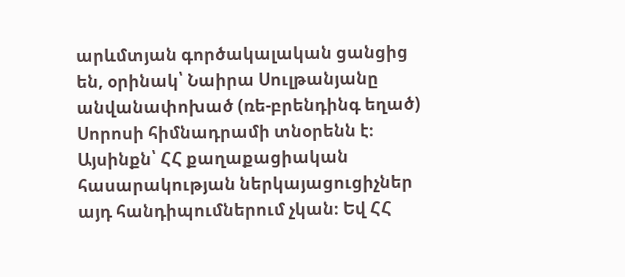արևմտյան գործակալական ցանցից են, օրինակ՝ Նաիրա Սուլթանյանը անվանափոխած (ռե-բրենդինգ եղած) Սորոսի հիմնադրամի տնօրենն է։
Այսինքն՝ ՀՀ քաղաքացիական հասարակության ներկայացուցիչներ այդ հանդիպումներում չկան։ Եվ ՀՀ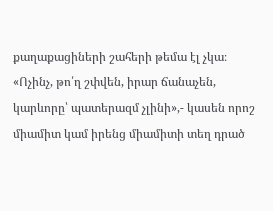քաղաքացիների շահերի թեմա էլ չկա։
«Ոչինչ, թո՛ղ շփվեն, իրար ճանաչեն, կարևորը՝ պատերազմ չլինի»,- կասեն որոշ միամիտ կամ իրենց միամիտի տեղ դրած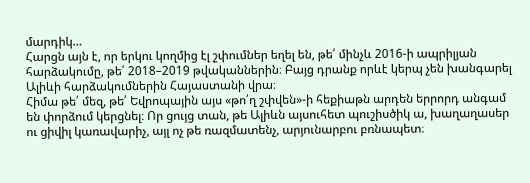մարդիկ…
Հարցն այն է, որ երկու կողմից էլ շփումներ եղել են, թե՛ մինչև 2016-ի ապրիլյան հարձակումը, թե՛ 2018–2019 թվականներին։ Բայց դրանք որևէ կերպ չեն խանգարել Ալիևի հարձակումներին Հայաստանի վրա։
Հիմա թե՛ մեզ, թե՛ Եվրոպային այս «թո՛ղ շփվեն»-ի հեքիաթն արդեն երրորդ անգամ են փորձում կերցնել։ Որ ցույց տան, թե Ալիևն այսուհետ պուշիսծիկ ա, խաղաղասեր ու ցիվիլ կառավարիչ, այլ ոչ թե ռազմատենչ, արյունարբու բռնապետ։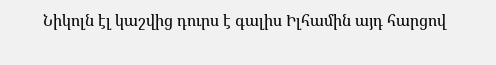Նիկոլն էլ կաշվից դուրս է գալիս Իլհամին այդ հարցով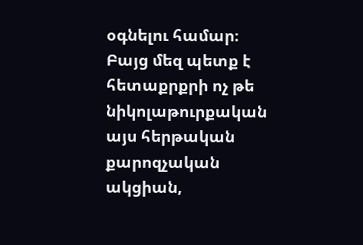օգնելու համար։
Բայց մեզ պետք է հետաքրքրի ոչ թե նիկոլաթուրքական այս հերթական քարոզչական ակցիան,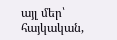այլ մեր՝ հայկական,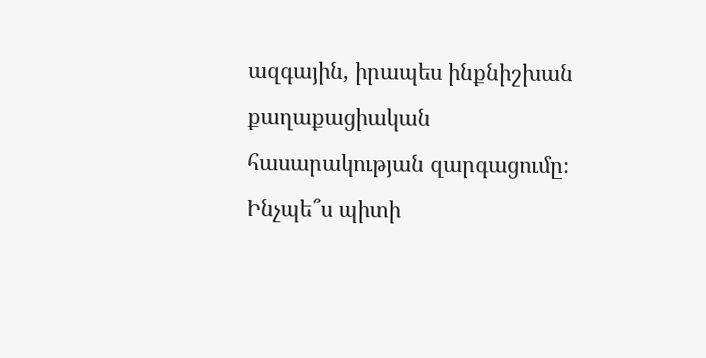ազգային, իրապես ինքնիշխան քաղաքացիական հասարակության զարգացումը։
Ինչպե՞ս պիտի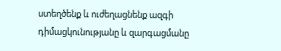ստեղծենք և ուժեղացնենք ազգի դիմացկունությանը և զարգացմանը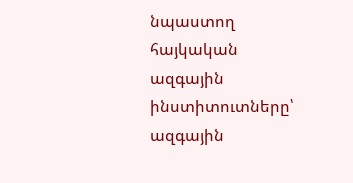նպաստող հայկական ազգային ինստիտուտները՝ ազգային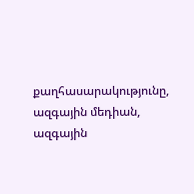քաղհասարակությունը, ազգային մեդիան, ազգային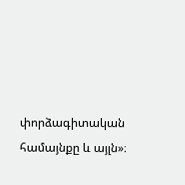փորձագիտական համայնքը և այլն»։